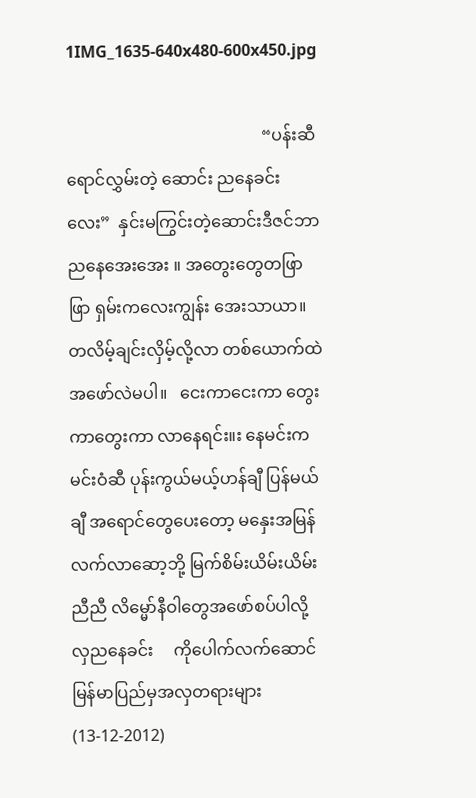1IMG_1635-640x480-600x450.jpg

                                               “ပန်းဆီရောင်လွှမ်းတဲ့ ဆောင်း ညနေခင်းလေး”  နှင်းမကြွင်းတဲ့ဆောင်းဒီဇင်ဘာ ညနေအေးအေး ။ အတွေးတွေတဖြာဖြာ ရှမ်းကလေးကျွန်း အေးသာယာ။ တလိမ့်ချင်းလှိမ့်လို့လာ တစ်ယောက်ထဲ အဖော်လဲမပါ။   ငေးကာငေးကာ တွေးကာတွေးကာ လာနေရင်း။း နေမင်းက မင်းဝံဆီ ပုန်းကွယ်မယ့်ဟန်ချီ ပြန်မယ်ချီ အရောင်တွေပေးတော့ မနှေးအမြန်လက်လာဆော့ဘို့ မြက်စိမ်းယိမ်းယိမ်းညီညီ လိမ္မော်နီဝါတွေအဖော်စပ်ပါလို့ လှညနေခင်း     ကိုပေါက်လက်ဆောင်မြန်မာပြည်မှအလှတရားများ (13-12-2012)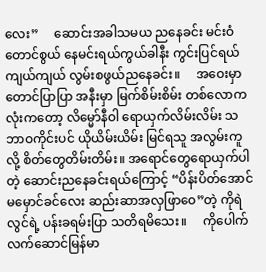လေး”     ဆောင်းအခါသမယ ညနေခင်း မင်းဝံတောင်စွယ် နေမင်းရယ်ကွယ်ခါနီး ကွင်းပြင်ရယ်ကျယ်ကျယ် လွမ်းစဖွယ်ညနေခင်း။     အဝေးမှာတောင်ပြာပြာ အနီးမှာ မြက်စိမ်းစိမ်း တစ်လောကလုံးကတော့ လိမ္မော်နီဝါ ရောယှက်လိမ်းလိမ်း သဘာဝကိုင်းပင် ယိုယိမ်းယိမ်း မြင်ရသူ အလွမ်းကူလို့ စိတ်တွေတိမ်းတိမ်း။ အရောင်တွေရောယှက်ပါတဲ့ ဆောင်းညနေခင်းရယ်ကြောင့် “ပိန်းပိတ်အောင်မမှောင်ခင်လေး ဆည်းဆာအလှဖြာဝေ”တဲ့ ကိုရဲလွင်ရဲ့ ပန်းခရမ်းပြာ သတိရမိသေး။     ကိုပေါက်လက်ဆောင်မြန်မာ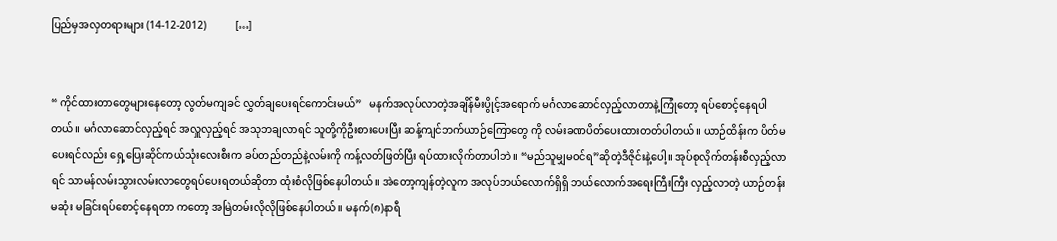ပြည်မှအလှတရားများ (14-12-2012)           […]


“ ကိုင်ထားတာတွေများနေတော့ လွတ်မကျခင် လွှတ်ချပေးရင်ကောင်းမယ်”   မနက်အလုပ်လာတဲ့အချိန်မီးပွိုင့်အရောက် မင်္ဂလာဆောင်လှည့်လာတာနဲ့ကြုံတော့ ရပ်စောင့်နေရပါတယ်။ မင်္ဂလာဆောင်လှည့်ရင် အလှူလှည့်ရင် အသုဘချလာရင် သူတို့ကိုဦးစားပေးပြီး ဆန့်ကျင်ဘက်ယာဉ်ကြောတွေ ကို လမ်းခဏပိတ်ပေးထားတတ်ပါတယ်။ ယာဉ်ထိန်းက ပိတ်မပေးရင်လည်း ရှေ့ပြေးဆိုင်ကယ်သုံးလေးစီးက ခပ်တည်တည်နဲ့လမ်းကို ကန့်လတ်ဖြတ်ပြီး ရပ်ထားလိုက်တာပါဘဲ။ “မည်သူမျှမဝင်ရ”ဆိုတဲ့ဒီဇိုင်းနဲ့ပေါ့။ အုပ်စုလိုက်တန်းစီလှည့်လာရင် သာမန်လမ်းသွားလမ်းလာတွေရပ်ပေးရတယ်ဆိုတာ ထုံးစံလိုဖြစ်နေပါတယ်။ အဲတော့ကျန်တဲ့လူက အလုပ်ဘယ်လောက်ရှိရှိ ဘယ်လောက်အရေးကြီးကြီး လှည့်လာတဲ့ ယာဉ်တန်းမဆုံး မခြင်းရပ်စောင့်နေရတာ ကတော့ အမြဲတမ်းလိုလိုဖြစ်နေပါတယ်။ မနက်(၈)နာရီ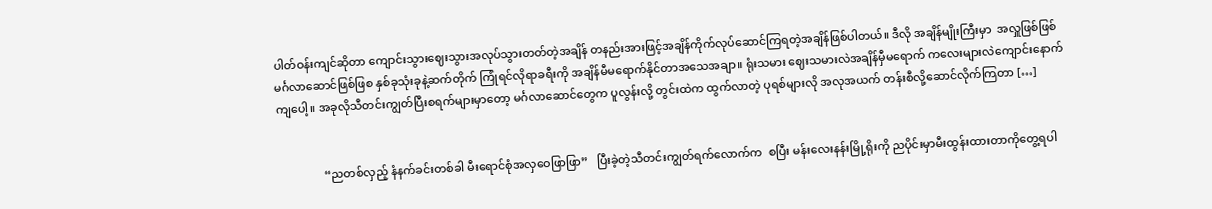ပါတ်ဝန်းကျင်ဆိုတာ ကျောင်းသွားဈေးသွားအလုပ်သွားတတ်တဲ့အချိန် တနည်းအားဖြင့်အချိန်ကိုက်လုပ်ဆောင်ကြရတဲ့အချိန်ဖြစ်ပါတယ်။ ဒီလို အချိန်မျိုးကြီးမှာ  အလှူဖြစ်ဖြစ် မင်္ဂလာဆောင်ဖြစ်ဖြစ နှစ်ခုသုံးခုနဲ့ဆက်တိုက် ကြုံရင်လိုရာခရီးကို အချိန်မီမရောက်နိုင်တာအသေအချာ။ ရုံးသမား ဈေးသမားလဲအချိန်မှီမရောက် ကလေးများလဲကျောင်းနောက်ကျပေါ့။ အခုလိုသီတင်းကျွတ်ပြီးစရက်များမှာတော့ မင်္ဂလာဆောင်တွေက ပူလွန်းလို့ တွင်းထဲက ထွက်လာတဲ့ ပုရစ်များလို အလုအယက် တန်းစီလို့ဆောင်လိုက်ကြတာ […]


                “ညတစ်လှည့် နံနက်ခင်းတစ်ခါ မီးရောင်စုံအလှဝေဖြာဖြာ”   ပြီးခဲ့တဲ့သီတင်းကျွတ်ရက်လောက်က  စပြီး မန်းလေးနန်းမြို့ရိုးကို ညပိုင်းမှာမီးထွန်းထားတာကိုတွေ့ရပါ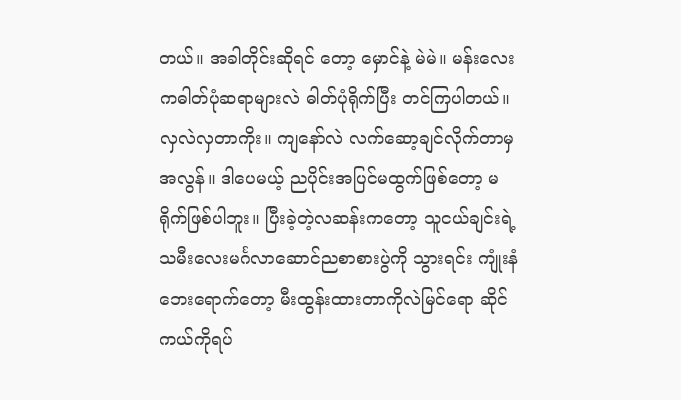တယ်။ အခါတိုင်းဆိုရင် တော့ မှောင်နဲ့ မဲမဲ။ မန်းလေးကဓါတ်ပုံဆရာများလဲ ဓါတ်ပုံရိုက်ပြီး တင်ကြပါတယ်။ လှလဲလှတာကိုး။ ကျနော်လဲ လက်ဆော့ချင်လိုက်တာမှ အလွန်။ ဒါပေမယ့် ညပိုင်းအပြင်မထွက်ဖြစ်တော့ မရိုက်ဖြစ်ပါဘူး။ ပြီးခဲ့တဲ့လဆန်းကတော့ သူငယ်ချင်းရဲ့ သမီးလေးမင်္ဂလာဆောင်ညစာစားပွဲကို သွားရင်း ကျုံးနံဘေးရောက်တော့ မီးထွန်းထားတာကိုလဲမြင်ရော ဆိုင်ကယ်ကိုရပ်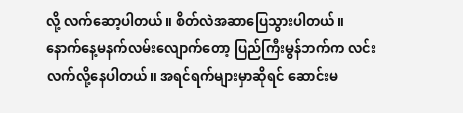လို့ လက်ဆော့ပါတယ်။ စိတ်လဲအဆာပြေသွားပါတယ်။     နောက်နေ့မနက်လမ်းလျောက်တော့ ပြည်ကြီးမွန်ဘက်က လင်းလက်လို့နေပါတယ်။ အရင်ရက်များမှာဆိုရင် ဆောင်းမ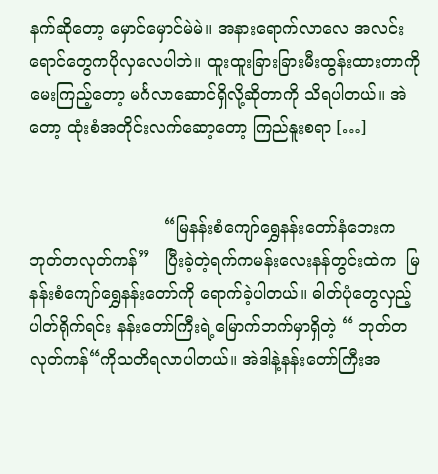နက်ဆိုတော့ မှောင်မှောင်မဲမဲ။ အနားရောက်လာလေ အလင်းရောင်တွေကပိုလှလေပါဘဲ။ ထူးထူးခြားခြားမီးထွန်းထားတာကိုမေးကြည့်တော့ မင်္ဂလာဆောင်ရှိလို့ဆိုတာကို သိရပါတယ်။ အဲတော့ ထုံးစံအတိုင်းလက်ဆော့တော့ ကြည်နူးစရာ […]


                          “မြနန်းစံကျော်ရွှေနန်းတော်နံဘေးက  ဘုတ်တလုတ်ကန်”   ပြီးခဲ့တဲ့ရက်ကမန်းလေးနန်တွင်းထဲက  မြနန်းစံကျော်ရွှေနန်းတော်ကို ရောက်ခဲ့ပါတယ်။ ဓါတ်ပုံတွေလှည့်ပါတ်ရိုက်ရင်း နန်းတော်ကြီးရဲ့မြောက်ဘက်မှာရှိတဲ့ “ ဘုတ်တလုတ်ကန်“ကိုသတိရလာပါတယ်။ အဲဒါနဲ့နန်းတော်ကြီးအ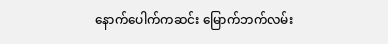နောက်ပေါက်ကဆင်း မြောက်ဘက်လမ်း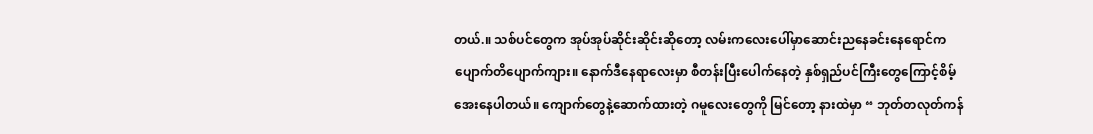တယ်.။ သစ်ပင်တွေက အုပ်အုပ်ဆိုင်းဆိုင်းဆိုတော့ လမ်းကလေးပေါ်မှာဆောင်းညနေခင်းနေရောင်က ပျောက်တိပျောက်ကျား။ နောက်ဒီနေရာလေးမှာ စီတန်းပြီးပေါက်နေတဲ့ နှစ်ရှည်ပင်ကြီးတွေကြောင့်စိမ့်အေးနေပါတယ်။ ကျောက်တွေနဲ့ဆောက်ထားတဲ့ ဂမူလေးတွေကို မြင်တော့ နားထဲမှာ “ ဘုတ်တလုတ်ကန်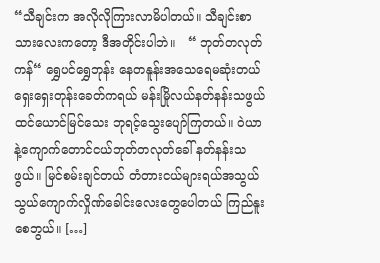“သီချင်းက အလိုလိုကြားလာမိပါတယ်။ သီချင်းစာသားလေးကတော့ ဒီအတိုင်းပါဘဲ။   “ ဘုတ်တလုတ်ကန်“ ရွှေပင်ရွှေဘုန်း နေတနူန်းအသေရေမဆုံးတယ် ရှေးရှေးတုန်းခေတ်ကရယ် မန်းမြိုလယ်နတ်နန်းသဖွယ် ထင်ယောင်မြင်သေး ဘုရင့်သွေးပျော်ကြတယ်။ ဝဲယာနဲ့ကျောက်တောင်ငယ်ဘုတ်တလုတ်ခေါ် နတ်နန်းသဖွယ်။ မြင်စမ်းချင်တယ် တံတားငယ်များရယ်အသွယ်သွယ်ကျောက်လှိုဏ်ခေါင်းလေးတွေပေါတယ် ကြည်နူးစေဘွယ်။ […]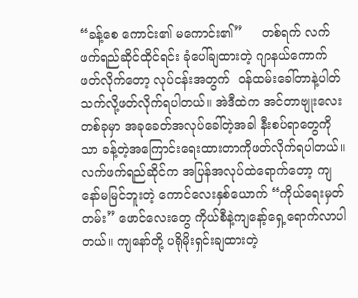“ခန့်စေ ကောင်း၏ မကောင်း၏”     တစ်ရက် လက်ဖက်ရည်ဆိုင်ထိုင်ရင်း ခုံပေါ်ချထားတဲ့ ဂျာနယ်ကောက်ဖတ်လိုက်တော့ လုပ်ငန်းအတွက်  ဝန်ထမ်းခေါ်တာနဲ့ပါတ်သက်လို့ဖတ်လိုက်ရပါတယ်။ အဲဒီထဲက အင်တာဗျုးလေးတစ်ခုမှာ အခုခေတ်အလုပ်ခေါ်တဲ့အခါ နီးစပ်ရာတွေကိုသာ ခန့်တဲ့အကြောင်းရေးထားတာကိုဖတ်လိုက်ရပါတယ်။ လက်ဖက်ရည်ဆိုင်က အပြန်အလုပ်ထဲရောက်တော့ ကျနော်မမြင်ဘူးတဲ့ ကောင်လေးနှစ်ယောက် “ကိုယ်ရေးမှတ်တမ်း” ဖောင်လေးတွေ ကိုယ်စီနဲ့ကျနော့်ရှေ့ရောက်လာပါတယ်။ ကျနော်တို့ ပရိုမိုးရှင်းချထားတဲ့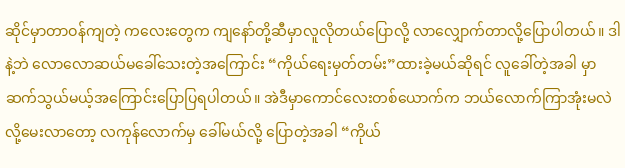ဆိုင်မှာတာဝန်ကျတဲ့ ကလေးတွေက ကျနော်တို့ဆီမှာလူလိုတယ်ပြောလို့ လာလျှောက်တာလို့ပြောပါတယ်။ ဒါနဲ့ဘဲ လောလောဆယ်မခေါ်သေးတဲ့အကြောင်း “ကိုယ်ရေးမှတ်တမ်း”ထားခဲ့မယ်ဆိုရင် လူခေါ်တဲ့အခါ မှာဆက်သွယ်မယ့်အကြောင်းပြောပြရပါတယ်။ အဲဒီမှာကောင်လေးတစ်ယောက်က ဘယ်လောက်ကြာအုံးမလဲလို့မေးလာတော့ လကုန်လောက်မှ ခေါ်မယ်လို့ ပြောတဲ့အခါ “ကိုယ်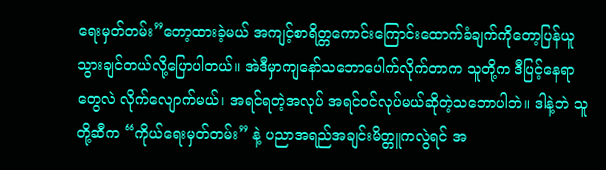ရေးမှတ်တမ်း”တော့ထားခဲ့မယ် အကျင့်စာရိတ္တကောင်းကြောင်းထောက်ခံချက်ကိုတော့ပြန်ယူသွားချင်တယ်လို့ပြောပါတယ်။ အဲဒီမှာကျနော်သဘောပေါက်လိုက်တာက သူတို့က ဒီပြင့်နေရာတွေလဲ လိုက်လျောက်မယ်၊ အရင်ရတဲ့အလုပ် အရင်ဝင်လုပ်မယ်ဆိုတဲ့သဘောပါဘဲ။ ဒါနဲ့ဘဲ သူတို့ဆီက “ကိုယ်ရေးမှတ်တမ်း” နဲ့ ပညာအရည်အချင်းမိတ္တူကလွဲရင် အ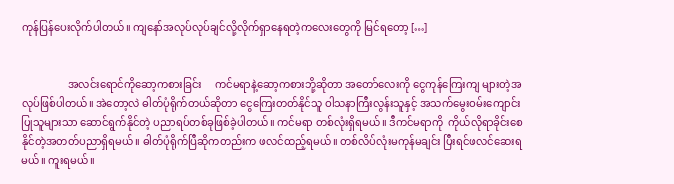ကုန်ပြန်ပေးလိုက်ပါတယ်။ ကျနော်အလုပ်လုပ်ချင်လို့လိုက်ရှာနေရတဲ့ကလေးတွေကို မြင်ရတော့ […]


                  အလင်းရောင်ကိုဆော့ကစားခြင်း     ကင်မရာနဲ့ဆော့ကစားဘို့ဆိုတာ အတော်လေးကို ငွေကုန်ကြေးကျ များတဲ့အလုပ်ဖြစ်ပါတယ်။ အဲတော့လဲ ဓါတ်ပုံရိုက်တယ်ဆိုတာ ငွေကြေးတတ်နိုင်သူ ဝါသနာကြီးလွန်းသူနှင့် အသက်မွေးဝမ်းကျောင်းပြုသူများသာ ဆောင်ရွက်နိုင်တဲ့ ပညာရပ်တစ်ခုဖြစ်ခဲ့ပါတယ်။ ကင်မရာ တစ်လုံးရှိရမယ်။ ဒီကင်မရာကို  ကိုယ်လိုရာခိုင်းစေနိုင်တဲ့အတတ်ပညာရှိရမယ်။ ဓါတ်ပုံရိုက်ပြီဆိုကတည်းက ဖလင်ထည့်ရမယ်။ တစ်လိပ်လုံးမကုန်မချင်း ပြီးရင်ဖလင်ဆေးရမယ်။ ကူးရမယ်။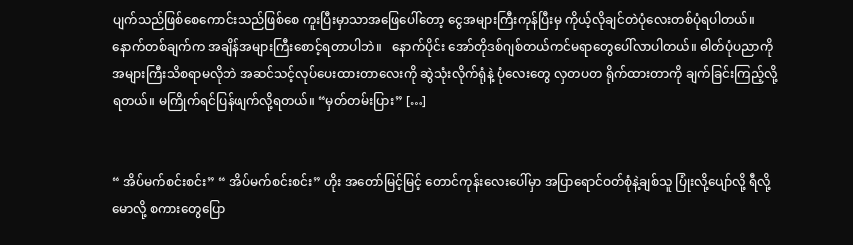ပျက်သည်ဖြစ်စေကောင်းသည်ဖြစ်စေ ကူးပြီးမှာသာအဖြေပေါ်တော့ ငွေအများကြီးကုန်ပြီးမှ ကိုယ့်လိုချင်တဲပုံလေးတစ်ပုံရပါတယ်။ နောက်တစ်ချက်က အချိန်အများကြီးစောင့်ရတာပါဘဲ။   နောက်ပိုင်း အော်တိုဒစ်ဂျစ်တယ်ကင်မရာတွေပေါ်လာပါတယ်။ ဓါတ်ပုံပညာကို အများကြီးသိစရာမလိုဘဲ အဆင်သင့်လုပ်ပေးထားတာလေးကို ဆွဲသုံးလိုက်ရုံနဲ့ ပုံလေးတွေ လှတပတ ရိုက်ထားတာကို ချက်ခြင်းကြည့်လို့ရတယ်။ မကြိုက်ရင်ပြန်ဖျက်လို့ရတယ်။ “မှတ်တမ်းပြား” […]


“ အိပ်မက်စင်းစင်း” “ အိပ်မက်စင်းစင်း” ဟိုး အတော်မြင့်မြင့် တောင်ကုန်းလေးပေါ်မှာ အပြာရောင်ဝတ်စုံနဲ့ချစ်သူ ပြုံးလို့ပျော်လို့ ရီလို့မောလို့ စကားတွေပြော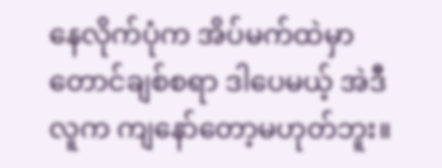နေလိုက်ပုံက အိပ်မက်ထဲမှာတောင်ချစ်စရာ ဒါပေမယ့် အဲဒီလူက ကျနော်တော့မဟုတ်ဘူး။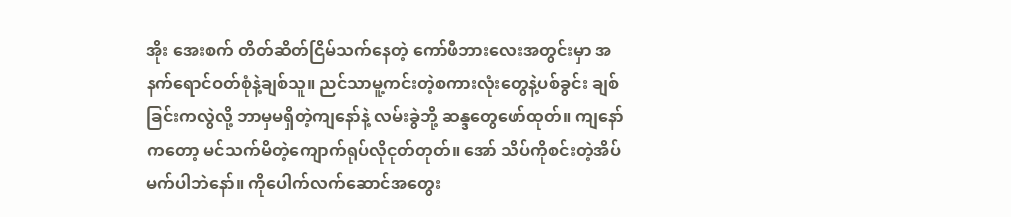အိုး အေးစက် တိတ်ဆိတ်ငြိမ်သက်နေတဲ့ ကော်ဖီဘားလေးအတွင်းမှာ အနက်ရောင်ဝတ်စုံနဲ့ချစ်သူ။ ညင်သာမူ့ကင်းတဲ့စကားလုံးတွေနဲ့ပစ်ခွင်း ချစ်ခြင်းကလွဲလို့ ဘာမှမရှိတဲ့ကျနော်နဲ့ လမ်းခွဲဘို့ ဆန္ဒတွေဖော်ထုတ်။ ကျနော်ကတော့ မင်သက်မိတဲ့ကျောက်ရုပ်လိုငုတ်တုတ်။ အော် သိပ်ကိုစင်းတဲ့အိပ်မက်ပါဘဲနော်။ ကိုပေါက်လက်ဆောင်အတွေး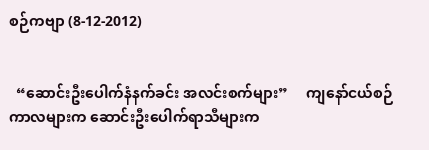စဉ်ကဗျာ (8-12-2012)


  “ဆောင်းဦးပေါက်နံနက်ခင်း အလင်းစက်များ”     ကျနော်ငယ်စဉ်ကာလများက ဆောင်းဦးပေါက်ရာသီများက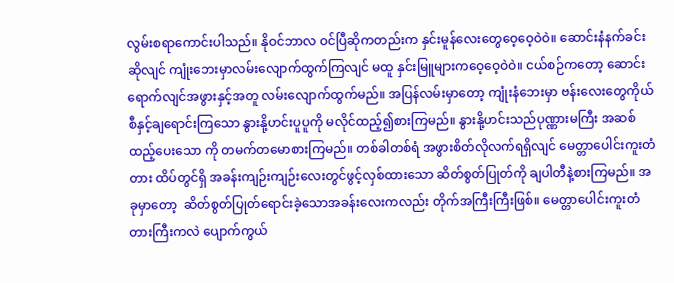လွမ်းစရာကောင်းပါသည်။ နိုဝင်ဘာလ ဝင်ပြီဆိုကတည်းက နှင်းမူန်လေးတွေဝေ့ဝေ့ဝဲဝဲ။ ဆောင်းနံနက်ခင်းဆိုလျင် ကျုံးဘေးမှာလမ်းလျောက်ထွက်ကြလျင် မထူ နှင်းမြူများကဝေ့ဝေ့ဝဲဝဲ။ ငယ်စဉ်ကတော့ ဆောင်းရောက်လျင်အဖွားနှင့်အတူ လမ်းလျောက်ထွက်မည်။ အပြန်လမ်းမှာတော့ ကျုံးနံဘေးမှာ ဗန်းလေးတွေကိုယ်စီနှင့်ချရောင်းကြသော နွားနို့ဟင်းပူပူကို မလိုင်ထည့်၍စားကြမည်။ နွားနို့ဟင်းသည်ပုဏ္ဏားမကြီး အဆစ်ထည့်ပေးသော ကို တမက်တမောစားကြမည်။ တစ်ခါတစ်ရံ အဖွားစိတ်လိုလက်ရရှိလျင် မေတ္တာပေါင်းကူးတံတား ထိပ်တွင်ရှိ အခန်းကျဉ်းကျဉ်းလေးတွင်ဖွင့်လှစ်ထားသော ဆိတ်စွတ်ပြုတ်ကို ချပါတီနဲ့စားကြမည်။ အခုမှာတော့  ဆိတ်စွတ်ပြုတ်ရောင်းခဲ့သောအခန်းလေးကလည်း တိုက်အကြီးကြီးဖြစ်။ မေတ္တာပေါင်းကူးတံတားကြီးကလဲ ပျောက်ကွယ်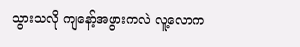သွားသလို ကျနော့်အဖွားကလဲ လူ့လောက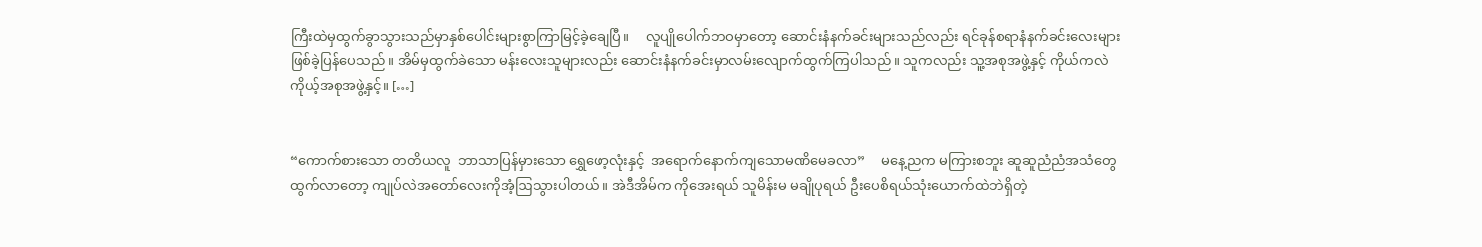ကြီးထဲမှထွက်ခွာသွားသည်မှာနှစ်ပေါင်းများစွာကြာမြင့်ခဲ့ချေပြီ။     လူပျိုပေါက်ဘဝမှာတော့ ဆောင်းနံနက်ခင်းများသည်လည်း ရင်ခုန်စရာနံနက်ခင်းလေးများဖြစ်ခဲ့ပြန်ပေသည်။ အိမ်မှထွက်ခဲသော မန်းလေးသူများလည်း ဆောင်းနံနက်ခင်းမှာလမ်းလျောက်ထွက်ကြပါသည်။ သူကလည်း သူ့အစုအဖွဲ့နှင့် ကိုယ်ကလဲ ကိုယ့်အစုအဖွဲ့နှင့်။ […]


“ကောက်စားသော တတိယလူ  ဘာသာပြန်မှားသော ရွှေဖော့လုံးနှင့်  အရောက်နောက်ကျသောမဏိမေခလာ”     မနေ့ညက မကြားစဘူး ဆူဆူညံညံအသံတွေထွက်လာတော့ ကျုပ်လဲအတော်လေးကိုအံ့ဩသွားပါတယ်။ အဲဒီအိမ်က ကိုအေးရယ် သူမိန်းမ မချိုပုရယ် ဦးပေစိရယ်သုံးယောက်ထဲဘဲရှိတဲ့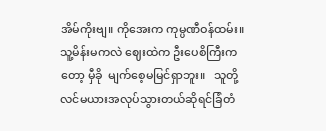အိမ်ကိုးဗျ။ ကိုအေးက ကုမ္ပဏီဝန်ထမ်း။ သူ့မိန်းမကလဲ ဈေးထဲက ဦးပေစိကြီးကတော့ မှီခို  မျက်စေ့မမြင်ရှာဘူး။   သူတို့လင်မယားအလုပ်သွားတယ်ဆိုရင်ခြံတံ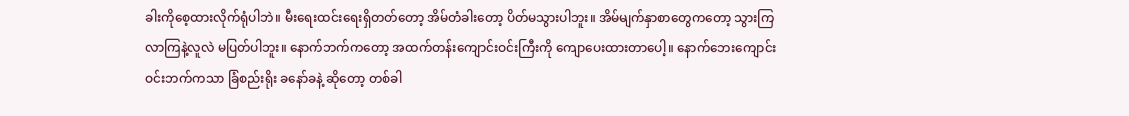ခါးကိုစေ့ထားလိုက်ရုံပါဘဲ။ မီးရေးထင်းရေးရှိတတ်တော့ အိမ်တံခါးတော့ ပိတ်မသွားပါဘူး။ အိမ်မျက်နှာစာတွေကတော့ သွားကြလာကြနဲ့လူလဲ မပြတ်ပါဘူး။ နောက်ဘက်ကတော့ အထက်တန်းကျောင်းဝင်းကြီးကို ကျောပေးထားတာပေါ့။ နောက်ဘေးကျောင်းဝင်းဘက်ကသာ ခြံစည်းရိုး ခနော်ခနဲ့ ဆိုတော့ တစ်ခါ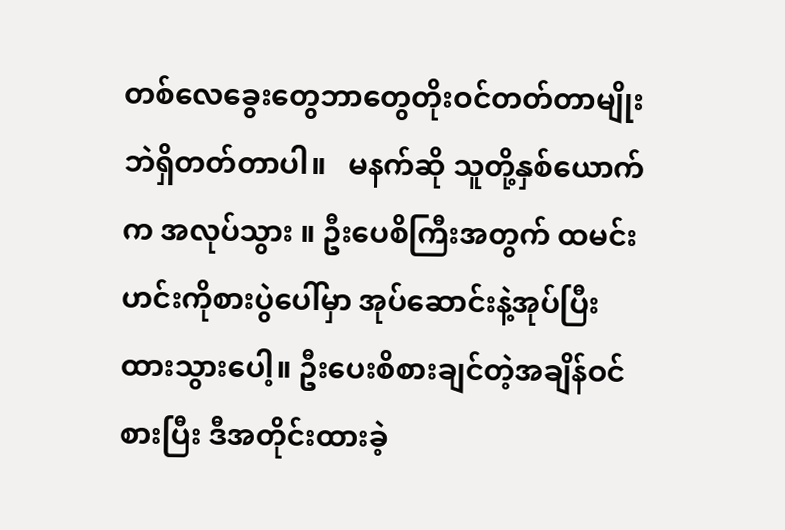တစ်လေခွေးတွေဘာတွေတိုးဝင်တတ်တာမျိုးဘဲရှိတတ်တာပါ။   မနက်ဆို သူတို့နှစ်ယောက်က အလုပ်သွား ။ ဦးပေစိကြီးအတွက် ထမင်းဟင်းကိုစားပွဲပေါ်မှာ အုပ်ဆောင်းနဲ့အုပ်ပြီး ထားသွားပေါ့။ ဦးပေးစိစားချင်တဲ့အချိန်ဝင်စားပြီး ဒီအတိုင်းထားခဲ့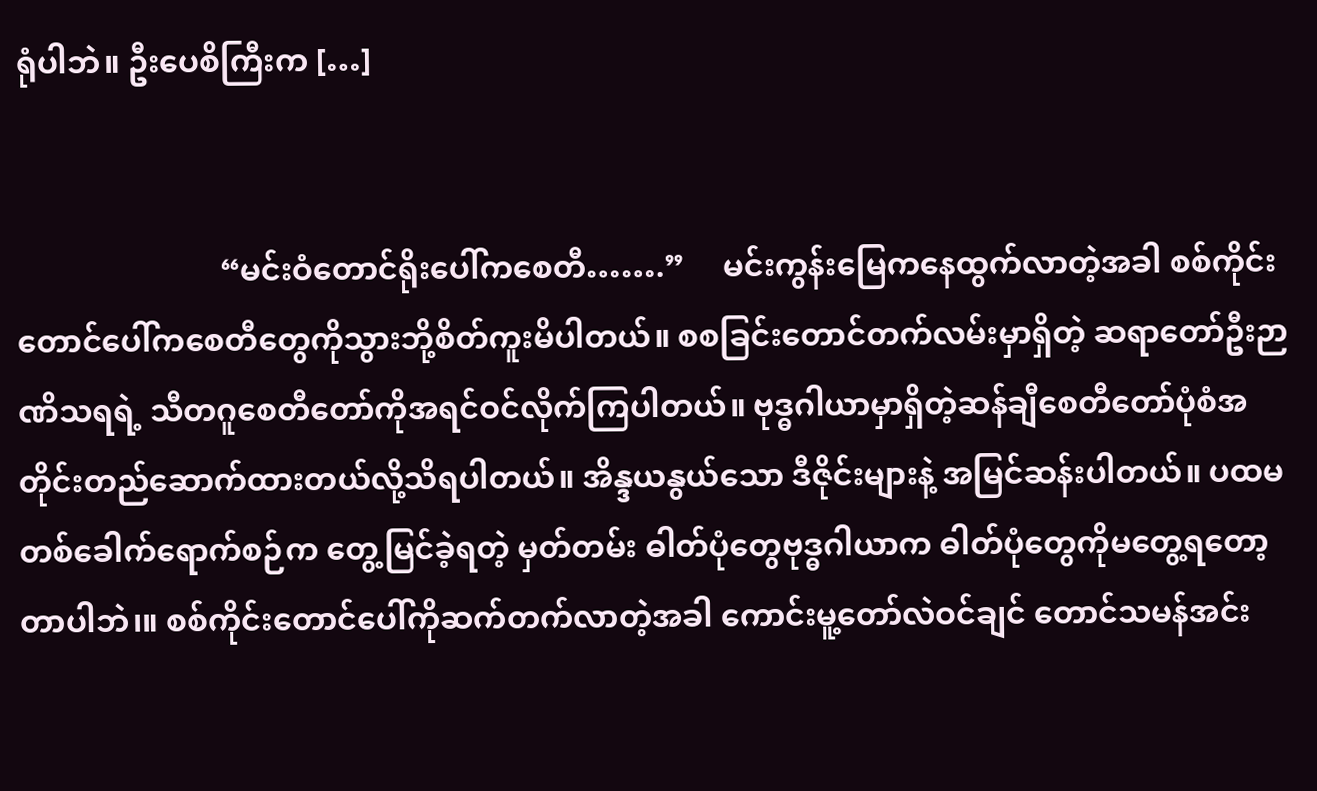ရုံပါဘဲ။ ဦးပေစိကြီးက […]


                          “မင်းဝံတောင်ရိုးပေါ်ကစေတီ…….”     မင်းကွန်းမြေကနေထွက်လာတဲ့အခါ စစ်ကိုင်းတောင်ပေါ်ကစေတီတွေကိုသွားဘို့စိတ်ကူးမိပါတယ်။ စစခြင်းတောင်တက်လမ်းမှာရှိတဲ့ ဆရာတော်ဦးဉာဏိသရရဲ့ သီတဂူစေတီတော်ကိုအရင်ဝင်လိုက်ကြပါတယ်။ ဗုဒ္ဓဂါယာမှာရှိတဲ့ဆန်ချီစေတီတော်ပုံစံအတိုင်းတည်ဆောက်ထားတယ်လို့သိရပါတယ်။ အိန္ဒယနွယ်သော ဒီဇိုင်းများနဲ့ အမြင်ဆန်းပါတယ်။ ပထမတစ်ခေါက်ရောက်စဉ်က တွေ့မြင်ခဲ့ရတဲ့ မှတ်တမ်း ဓါတ်ပုံတွေဗုဒ္ဓဂါယာက ဓါတ်ပုံတွေကိုမတွေ့ရတော့တာပါဘဲ၊။ စစ်ကိုင်းတောင်ပေါ်ကိုဆက်တက်လာတဲ့အခါ ကောင်းမူ့တော်လဲဝင်ချင် တောင်သမန်အင်း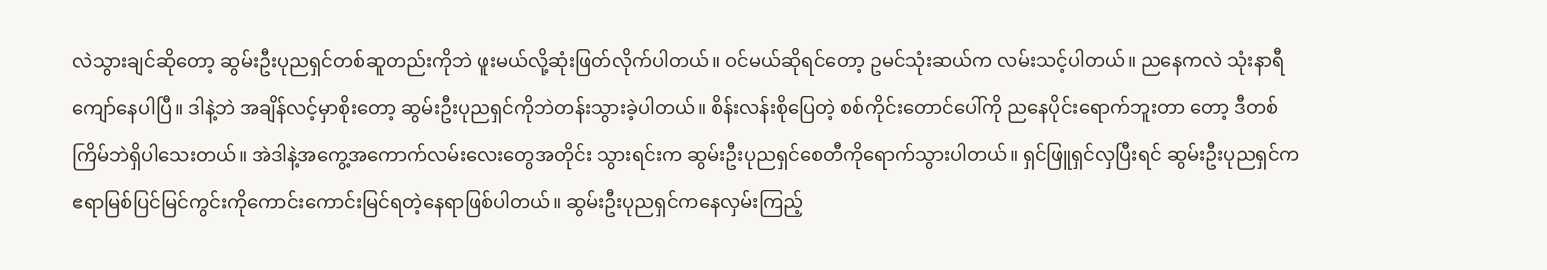လဲသွားချင်ဆိုတော့ ဆွမ်းဦးပုညရှင်တစ်ဆူတည်းကိုဘဲ ဖူးမယ်လို့ဆုံးဖြတ်လိုက်ပါတယ်။ ဝင်မယ်ဆိုရင်တော့ ဥမင်သုံးဆယ်က လမ်းသင့်ပါတယ်။ ညနေကလဲ သုံးနာရီကျော်နေပါပြီ။ ဒါနဲ့ဘဲ အချိန်လင့်မှာစိုးတော့ ဆွမ်းဦးပုညရှင်ကိုဘဲတန်းသွားခဲ့ပါတယ်။ စိန်းလန်းစိုပြေတဲ့ စစ်ကိုင်းတောင်ပေါ်ကို ညနေပိုင်းရောက်ဘူးတာ တော့ ဒီတစ်ကြိမ်ဘဲရှိပါသေးတယ်။ အဲဒါနဲ့အကွေ့အကောက်လမ်းလေးတွေအတိုင်း သွားရင်းက ဆွမ်းဦးပုညရှင်စေတီကိုရောက်သွားပါတယ်။ ရှင်ဖြူရှင်လှပြီးရင် ဆွမ်းဦးပုညရှင်က ဧရာမြစ်ပြင်မြင်ကွင်းကိုကောင်းကောင်းမြင်ရတဲ့နေရာဖြစ်ပါတယ်။ ဆွမ်းဦးပုညရှင်ကနေလှမ်းကြည့်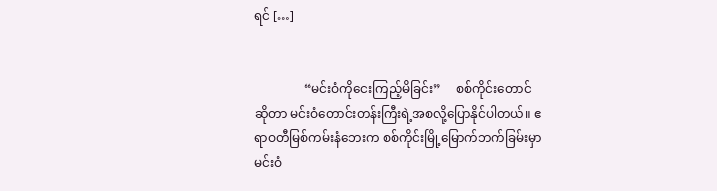ရင် […]


                “မင်းဝံကိုငေးကြည့်မိခြင်း”     စစ်ကိုင်းတောင်ဆိုတာ မင်းဝံတောင်းတန်းကြီးရဲ့အစလို့ပြောနိုင်ပါတယ်။ ဧရာဝတီမြစ်ကမ်းနံဘေးက စစ်ကိုင်းမြို့မြောက်ဘက်ခြမ်းမှာမင်းဝံ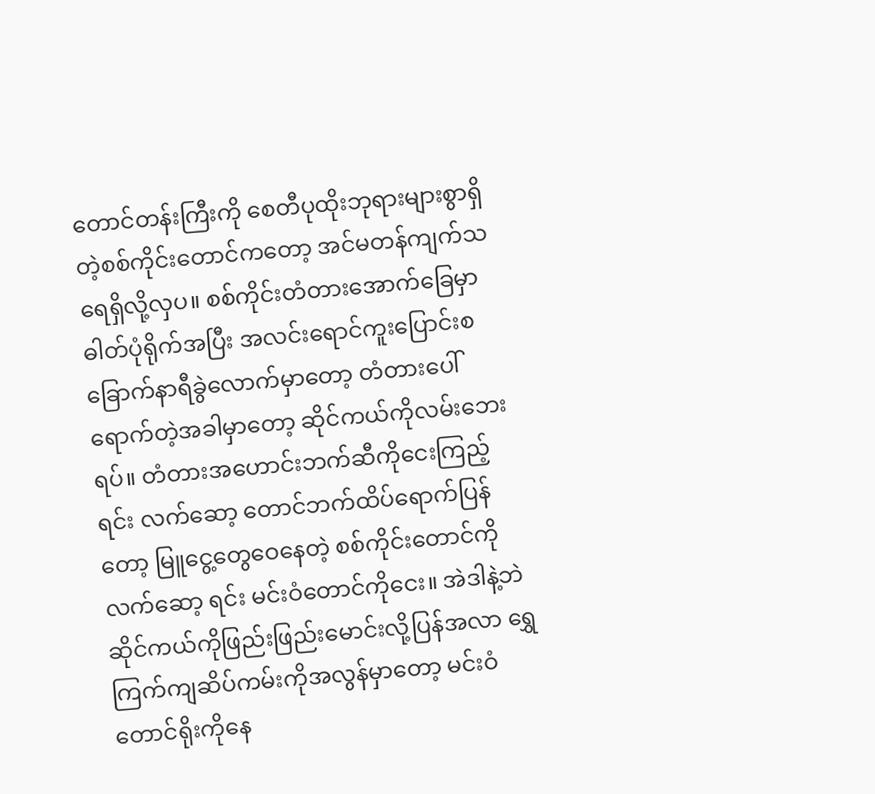တောင်တန်းကြီးကို စေတီပုထိုးဘုရားများစွာရှိတဲ့စစ်ကိုင်းတောင်ကတော့ အင်မတန်ကျက်သရေရှိလို့လှပ။ စစ်ကိုင်းတံတားအောက်ခြေမှာဓါတ်ပုံရိုက်အပြီး အလင်းရောင်ကူးပြောင်းစ ခြောက်နာရီခွဲလောက်မှာတော့ တံတားပေါ်ရောက်တဲ့အခါမှာတော့ ဆိုင်ကယ်ကိုလမ်းဘေးရပ်။ တံတားအဟောင်းဘက်ဆီကိုငေးကြည့်ရင်း လက်ဆော့ တောင်ဘက်ထိပ်ရောက်ပြန်တော့ မြူငွေ့တွေဝေနေတဲ့ စစ်ကိုင်းတောင်ကိုလက်ဆော့ ရင်း မင်းဝံတောင်ကိုငေး။ အဲဒါနဲ့ဘဲ ဆိုင်ကယ်ကိုဖြည်းဖြည်းမောင်းလို့ပြန်အလာ ရွှေကြက်ကျဆိပ်ကမ်းကိုအလွန်မှာတော့ မင်းဝံတောင်ရိုးကိုနေ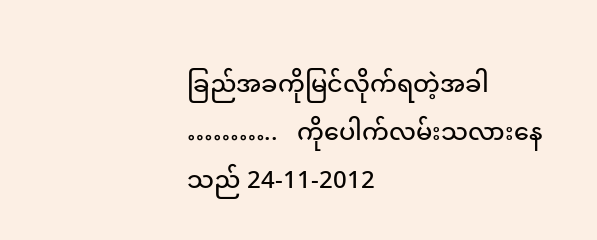ခြည်အခကိုမြင်လိုက်ရတဲ့အခါ ………..   ကိုပေါက်လမ်းသလားနေသည် 24-11-2012